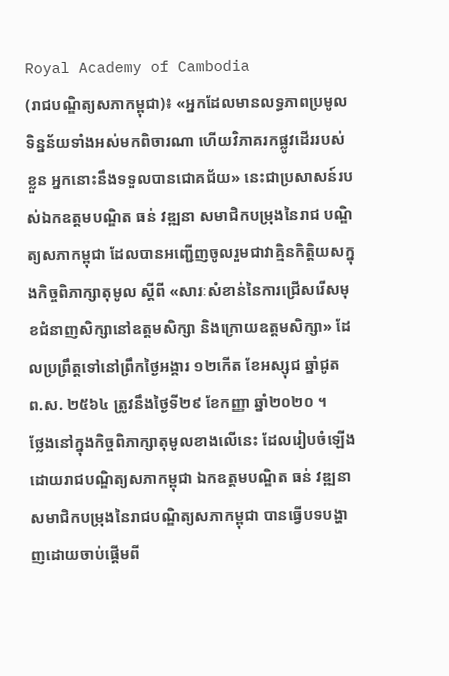Royal Academy of Cambodia
(រាជបណ្ឌិត្យសភាកម្ពុជា)៖ «អ្នកដែលមានលទ្ធភាពប្រមូលទិន្នន័យទាំងអស់មកពិចារណា ហើយវិភាគរកផ្លូវដើររបស់ខ្លួន អ្នកនោះនឹងទទួលបានជោគជ័យ» នេះជាប្រសាសន៍របស់ឯកឧត្ដមបណ្ឌិត ធន់ វឌ្ឍនា សមាជិកបម្រុងនៃរាជ បណ្ឌិត្យសភាកម្ពុជា ដែលបានអញ្ជើញចូលរួមជាវាគ្មិនកិត្តិយសក្នុងកិច្ចពិភាក្សាតុមូល ស្ដីពី «សារៈសំខាន់នៃការជ្រើសរើសមុខជំនាញសិក្សានៅឧត្ដមសិក្សា និងក្រោយឧត្ដមសិក្សា» ដែលប្រព្រឹត្តទៅនៅព្រឹកថ្ងៃអង្គារ ១២កើត ខែអស្សុជ ឆ្នាំជូត ព.ស. ២៥៦៤ ត្រូវនឹងថ្ងៃទី២៩ ខែកញ្ញា ឆ្នាំ២០២០ ។
ថ្លែងនៅក្នុងកិច្ចពិភាក្សាតុមូលខាងលើនេះ ដែលរៀបចំឡើងដោយរាជបណ្ឌិត្យសភាកម្ពុជា ឯកឧត្ដមបណ្ឌិត ធន់ វឌ្ឍនា សមាជិកបម្រុងនៃរាជបណ្ឌិត្យសភាកម្ពុជា បានធ្វើបទបង្ហាញដោយចាប់ផ្ដើមពី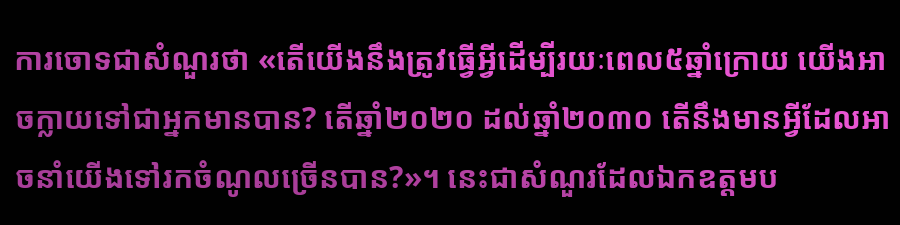ការចោទជាសំណួរថា «តើយើងនឹងត្រូវធ្វើអ្វីដើម្បីរយៈពេល៥ឆ្នាំក្រោយ យើងអាចក្លាយទៅជាអ្នកមានបាន? តើឆ្នាំ២០២០ ដល់ឆ្នាំ២០៣០ តើនឹងមានអ្វីដែលអាចនាំយើងទៅរកចំណូលច្រើនបាន?»។ នេះជាសំណួរដែលឯកឧត្ដមប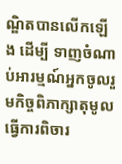ណ្ឌិតបានលើកឡើង ដើម្បី ទាញចំណាប់អារម្មណ៍អ្នកចូលរួមកិច្ចពិភាក្សាតុមូល ធ្វើការពិចារ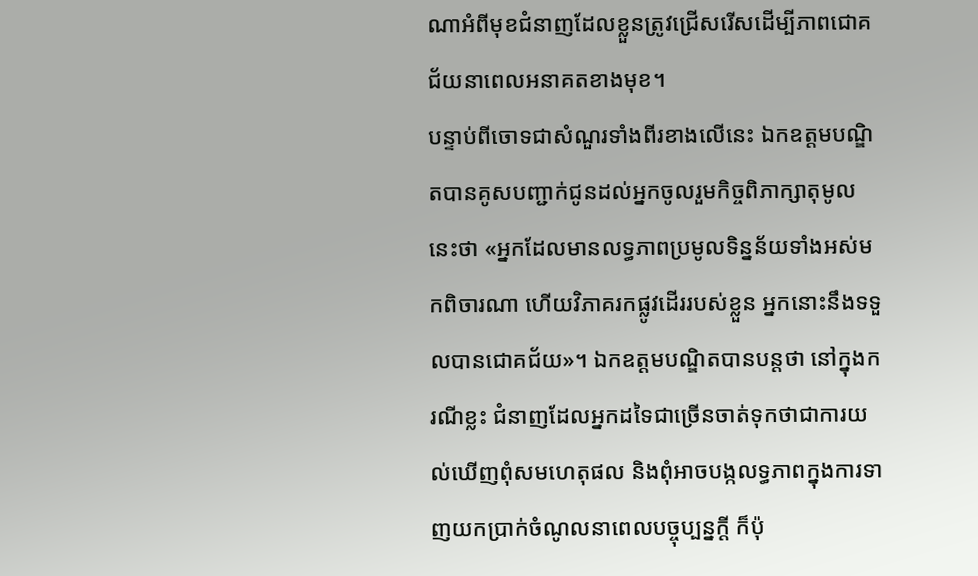ណាអំពីមុខជំនាញដែលខ្លួនត្រូវជ្រើសរើសដើម្បីភាពជោគជ័យនាពេលអនាគតខាងមុខ។
បន្ទាប់ពីចោទជាសំណួរទាំងពីរខាងលើនេះ ឯកឧត្ដមបណ្ឌិតបានគូសបញ្ជាក់ជូនដល់អ្នកចូលរួមកិច្ចពិភាក្សាតុមូលនេះថា «អ្នកដែលមានលទ្ធភាពប្រមូលទិន្នន័យទាំងអស់មកពិចារណា ហើយវិភាគរកផ្លូវដើររបស់ខ្លួន អ្នកនោះនឹងទទួលបានជោគជ័យ»។ ឯកឧត្ដមបណ្ឌិតបានបន្តថា នៅក្នុងករណីខ្លះ ជំនាញដែលអ្នកដទៃជាច្រើនចាត់ទុកថាជាការយល់ឃើញពុំសមហេតុផល និងពុំអាចបង្កលទ្ធភាពក្នុងការទាញយកប្រាក់ចំណូលនាពេលបច្ចុប្បន្នក្ដី ក៏ប៉ុ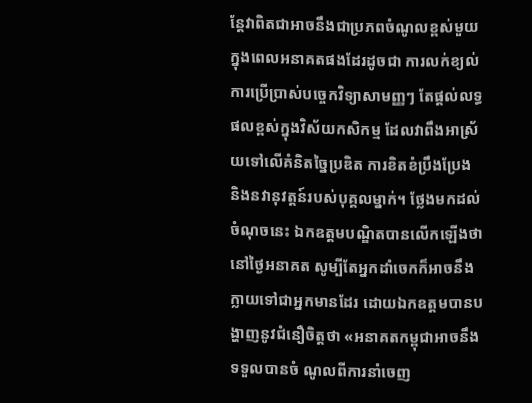ន្តែវាពិតជាអាចនឹងជាប្រភពចំណូលខ្ពស់មួយក្នុងពេលអនាគតផងដែរដូចជា ការលក់ខ្យល់ ការប្រើប្រាស់បច្ចេកវិទ្យាសាមញ្ញៗ តែផ្ដល់លទ្ធផលខ្ពស់ក្នុងវិស័យកសិកម្ម ដែលវាពឹងអាស្រ័យទៅលើគំនិតច្នៃប្រឌិត ការខិតខំប្រឹងប្រែង និងនវានុវត្តន៍របស់បុគ្គលម្នាក់។ ថ្លែងមកដល់ចំណុចនេះ ឯកឧត្ដមបណ្ឌិតបានលើកឡើងថា នៅថ្ងៃអនាគត សូម្បីតែអ្នកដាំចេកក៏អាចនឹងក្លាយទៅជាអ្នកមានដែរ ដោយឯកឧត្ដមបានបង្ហាញនូវជំនឿចិត្តថា «អនាគតកម្ពុជាអាចនឹងទទួលបានចំ ណូលពីការនាំចេញ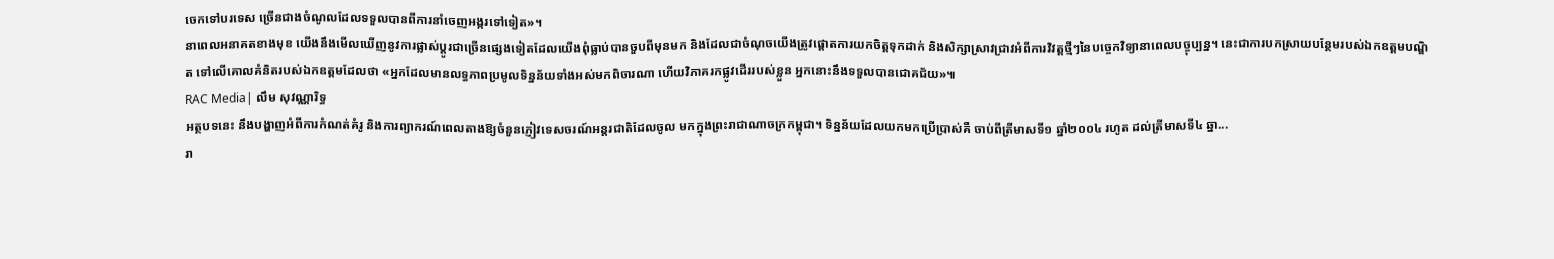ចេកទៅបរទេស ច្រើនជាងចំណូលដែលទទួលបានពីការនាំចេញអង្ករទៅទៀត»។
នាពេលអនាគតខាងមុខ យើងនឹងមើលឃើញនូវការផ្លាស់ប្ដូរជាច្រើនផ្សេងទៀតដែលយើងពុំធ្លាប់បានចួបពីមុនមក និងដែលជាចំណុចយើងត្រូវផ្ដោតការយកចិត្តទុកដាក់ និងសិក្សាស្រាវជ្រាវអំពីការវិវត្តថ្មីៗនៃបច្ចេកវិទ្យានាពេលបច្ចុប្បន្ន។ នេះជាការបកស្រាយបន្ថែមរបស់ឯកឧត្ដមបណ្ឌិត ទៅលើគោលគំនិតរបស់ឯកឧត្ដមដែលថា «អ្នកដែលមានលទ្ធភាពប្រមូលទិន្នន័យទាំងអស់មកពិចារណា ហើយវិភាគរកផ្លូវដើររបស់ខ្លួន អ្នកនោះនឹងទទួលបានជោគជ័យ»៕
RAC Media| លឹម សុវណ្ណារិទ្ធ
អត្ថបទនេះ នឹងបង្ហាញអំពីការកំណត់គំរូ និងការព្យាករណ៍ពេលតាងឱ្យចំនួនភ្ញៀវទេសចរណ៍អន្តរជាតិដែលចូល មកក្នុងព្រះរាជាណាចក្រកម្ពុជា។ ទិន្នន័យដែលយកមកប្រើប្រាស់គឺ ចាប់ពីត្រីមាសទី១ ឆ្នាំ២០០៤ រហូត ដល់ត្រីមាសទី៤ ឆ្នា...
រា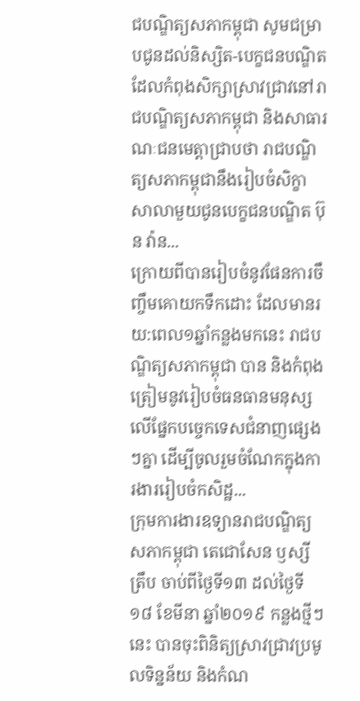ជបណ្ឌិត្យសភាកម្ពុជា សូមជម្រាបជូនដល់និស្សិត-បេក្ខជនបណ្ឌិតដែលកំពុងសិក្សាស្រាវជ្រាវនៅរាជបណ្ឌិត្យសភាកម្ពុជា និងសាធារណៈជនមេត្តាជ្រាបថា រាជបណ្ឌិត្យសភាកម្ពុជានឹងរៀបចំសិក្ខាសាលាមួយជូនបេក្ខជនបណ្ឌិត ប៊ុន វ៉ាន...
ក្រោយពីបានរៀបចំនូវផែនការចឹញ្ចឹមគោយកទឹកដោះ ដែលមានរយ:ពេល១ឆ្នាំកន្លងមកនេះ រាជបណ្ឌិត្យសភាកម្ពុជា បាន និងកំពុងត្រៀមនូវរៀបចំធនធានមនុស្សលើផ្នែកបច្ចេកទេសជំនាញផ្សេងៗគ្នា ដើម្បីចូលរួមចំណែកក្នុងការងាររៀបចំកសិដ្ឋ...
ក្រុមការងារឧទ្យានរាជបណ្ឌិត្យសភាកម្ពុជា តេជោសែន ឫស្សីត្រឹប ចាប់ពីថ្ងៃទី១៣ ដល់ថ្ងៃទី១៨ ខែមីនា ឆ្នាំ២០១៩ កន្លងថ្មីៗនេះ បានចុះពិនិត្យស្រាវជ្រាវប្រមូលទិន្នន័យ និងកំណ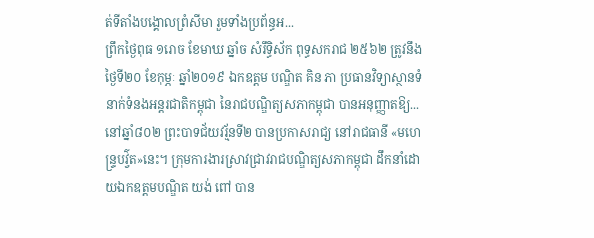ត់ទីតាំងបង្គោលព្រំសីមា រួមទាំងប្រព័ន្ធអ...
ព្រឹកថ្ងៃពុធ ១រោច ខែមាឃ ឆ្នាំច សំរឹទ្ធិស័ក ពុទ្ធសករាជ ២៥៦២ ត្រូវនឹងថ្ងៃទី២០ ខែកុម្ភៈ ឆ្នាំ២០១៩ ឯកឧត្តម បណ្ឌិត គិន ភា ប្រធានវិទ្យាស្ថានទំនាក់ទំនងអន្តរជាតិកម្ពុជា នៃរាជបណ្ឌិត្យសភាកម្ពុជា បានអនុញ្ញាតឱ្យ...
នៅឆ្នាំ៨០២ ព្រះបាទជ័យវរ្ម័នទី២ បានប្រកាសរាជ្យ នៅរាជធានី «មហេន្ទ្របវ្វ៌ត»នេះ។ ក្រុមការងារស្រាវជ្រាវរាជបណ្ឌិត្យសភាកម្ពុជា ដឹកនាំដោយឯកឧត្តមបណ្ឌិត យង់ ពៅ បាន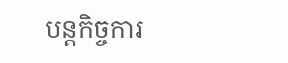បន្តកិច្ចការ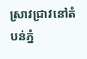ស្រាវជ្រាវនៅតំបន់ភ្នំ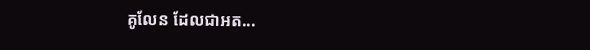គូលែន ដែលជាអត...